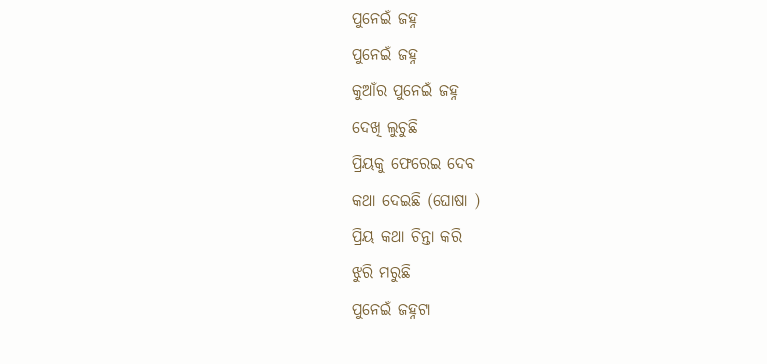ପୁନେଇଁ ଜହ୍ନ
ପୁନେଇଁ ଜହ୍ନ
କୁଆଁର ପୁନେଇଁ ଜହ୍ନ
ଦେଖି ଲୁଚୁଛି
ପ୍ରିୟକୁ ଫେରେଇ ଦେବ
କଥା ଦେଇଛି (ଘୋଷା )
ପ୍ରିୟ କଥା ଚିନ୍ତା କରି
ଝୁରି ମରୁଛି
ପୁନେଇଁ ଜହ୍ନଟା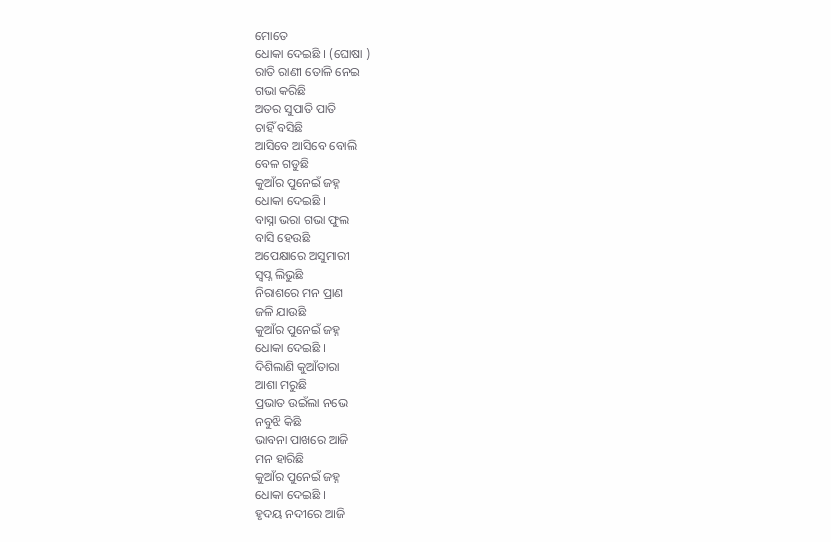ମୋତେ
ଧୋକା ଦେଇଛି । (ଘୋଷା )
ରାତି ରାଣୀ ତୋଳି ନେଇ
ଗଭା କରିଛି
ଅତର ସୁପାତି ପାତି
ଚାହିଁ ବସିଛି
ଆସିବେ ଆସିବେ ବୋଲି
ବେଳ ଗଡୁଛି
କୁଆଁର ପୁନେଇଁ ଜହ୍ନ
ଧୋକା ଦେଇଛି ।
ବାସ୍ନା ଭରା ଗଭା ଫୁଲ
ବାସି ହେଉଛି
ଅପେକ୍ଷାରେ ଅସୁମାରୀ
ସ୍ଵପ୍ନ ଲିଭୁଛି
ନିରାଶରେ ମନ ପ୍ରାଣ
ଜଳି ଯାଉଛି
କୁଆଁର ପୁନେଇଁ ଜହ୍ନ
ଧୋକା ଦେଇଛି ।
ଦିଶିଲାଣି କୁଆଁତାରା
ଆଶା ମରୁଛି
ପ୍ରଭାତ ଉଇଁଲା ନଭେ
ନବୁଝି କିଛି
ଭାବନା ପାଖରେ ଆଜି
ମନ ହାରିଛି
କୁଆଁର ପୁନେଇଁ ଜହ୍ନ
ଧୋକା ଦେଇଛି ।
ହୃଦୟ ନଦୀରେ ଆଜି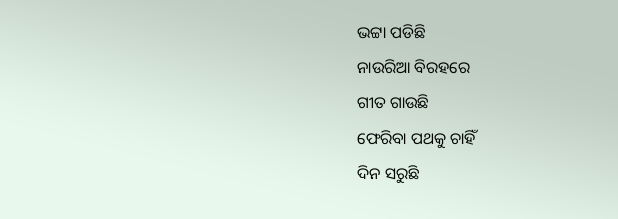ଭଟ୍ଟା ପଡିଛି
ନାଉରିଆ ବିରହରେ
ଗୀତ ଗାଉଛି
ଫେରିବା ପଥକୁ ଚାହିଁ
ଦିନ ସରୁଛି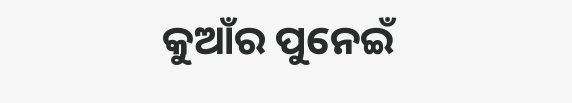କୁଆଁର ପୁନେଇଁ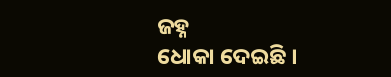ଜହ୍ନ
ଧୋକା ଦେଇଛି ।